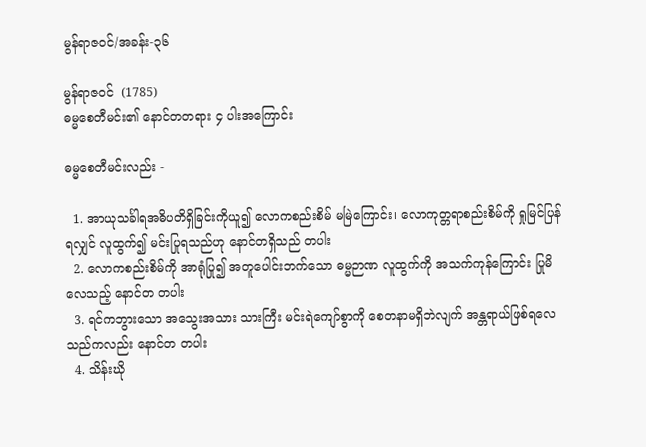မွန်ရာဇဝင်/အခန်း-၃၆

မွန်ရာဇဝင်  (1785)
ဓမ္မစေတီမင်း၏ နောင်တတရား ၄ ပါးအကြောင်း

ဓမ္မစေတီမင်းလည်း -

  1. အာယုသင်္ခါရအဓိပတိရှိခြင်းကိုယူ၍ လောကစည်းစိမ် မမြဲကြောင်း၊ လောကုတ္တရာစည်းစိမ်ကို ရှုမြင်ပြန်ရလျှင် လူထွက်၍ မင်းပြုရသည်ဟု နောင်တရှိသည် တပါး
  2. လောကစည်းစိမ်ကို အာရုံပြု၍ အတူပေါင်းဘက်သော ဓမ္မဉာဏ လူထွက်ကို အသက်ကုန်ကြောင်း ပြုမိလေသည့် နောင်တ တပါး
  3. ရင်ကဘွားသော အသွေးအသား သားကြီး မင်းရဲကျော်စွာကို စေတနာမရှိဘဲလျက် အန္တရာယ်ဖြစ်ရလေသည်ကလည်း နောင်တ တပါး
  4. သိန်းဃို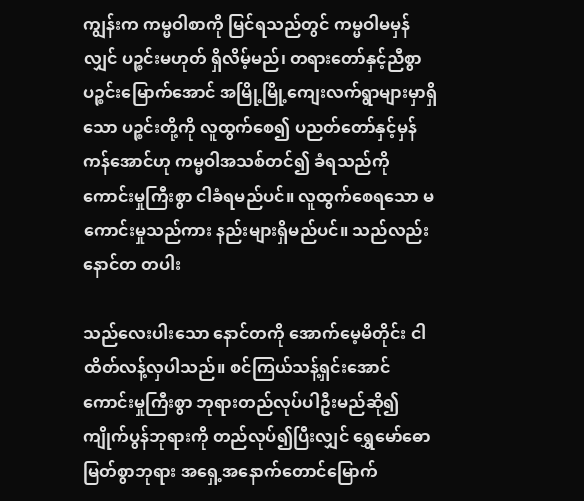ကျွန်းက ကမ္မဝါစာကို မြင်ရသည်တွင် ကမ္မဝါမမှန်လျှင် ပဉ္စင်းမဟုတ် ရှိလိမ့်မည်၊ တရားတော်နှင့်ညီစွာ ပဉ္စင်းမြောက်အောင် အမြို့မြို့ကျေးလက်ရွာများမှာရှိသော ပဉ္စင်းတို့ကို လူထွက်စေ၍ ပညတ်တော်နှင့်မှန်ကန်အောင်ဟု ကမ္မဝါအသစ်တင်၍ ခံရသည်ကို ကောင်းမှုကြီးစွာ ငါခံရမည်ပင်။ လူထွက်စေရသော မကောင်းမှုသည်ကား နည်းများရှိမည်ပင်။ သည်လည်း နောင်တ တပါး

သည်လေးပါးသော နောင်တကို အောက်မေ့မိတိုင်း ငါ ထိတ်လန့်လှပါသည်။ စင်ကြယ်သန့်ရှင်းအောင် ကောင်းမှုကြီးစွာ ဘုရားတည်လုပ်ပါဦးမည်ဆို၍ ကျိုက်ပွန်ဘုရားကို တည်လုပ်၍ပြီးလျှင် ရွှေမော်ဓောမြတ်စွာဘုရား အရှေ့အနောက်တောင်မြောက်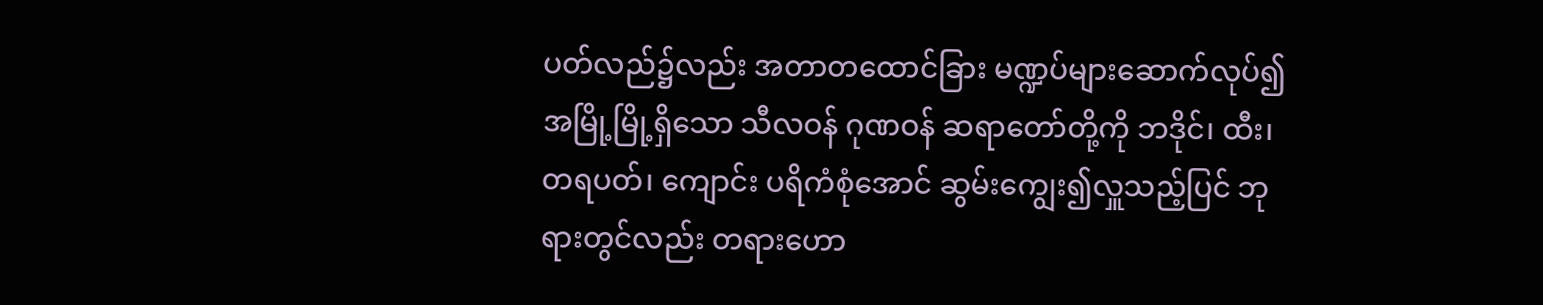ပတ်လည်၌လည်း အတာတထောင်ခြား မဏ္ဍပ်များဆောက်လုပ်၍ အမြို့မြို့ရှိသော သီလဝန် ဂုဏဝန် ဆရာတော်တို့ကို ဘဒိုင်၊ ထီး၊ တရပတ်၊ ကျောင်း ပရိကံစုံအောင် ဆွမ်းကျွေး၍လှူသည့်ပြင် ဘုရားတွင်လည်း တရားဟော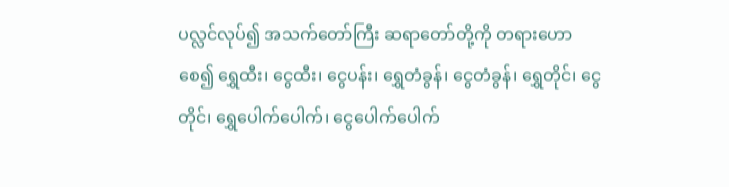ပလ္လင်လုပ်၍ အသက်တော်ကြီး ဆရာတော်တို့ကို တရားဟောစေ၍ ရွှေထီး၊ ငွေထီး၊ ငွေပန်း၊ ရွှေတံခွန်၊ ငွေတံခွန်၊ ရွှေတိုင်၊ ငွေတိုင်၊ ရွှေပေါက်ပေါက်၊ ငွေပေါက်ပေါက်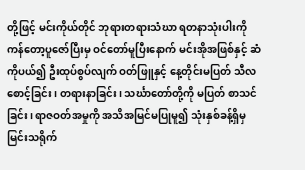တို့ဖြင့် မင်းကိုယ်တိုင် ဘုရားတရားသံဃာ ရတနာသုံးပါးကို ကန်တော့ပူဇော်ပြီးမှ ဝင်တော်မူပြီးနောက် မင်းအိုအဖြစ်နှင့် ဆံကိုပယ်၍ ဦးထုပ်စွပ်လျက် ဝတ်ဖြူနှင့် နေ့တိုင်းမပြတ် သီလစောင့်ခြင်း၊ တရားနာခြင်း၊ သင်္ဃာတော်တို့ကို မပြတ် စာသင်ခြင်း၊ ရာဇဝတ်အမှုကို အသိအမြင်မပြုမူ၍ သုံးနှစ်ခန့်ရှိမှ မြင်းသရိုက်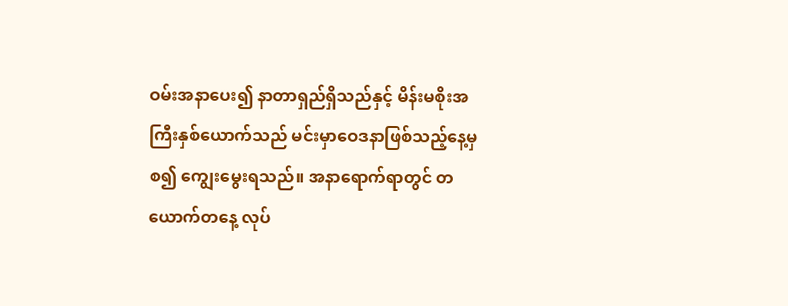ဝမ်းအနာပေး၍ နာတာရှည်ရှိသည်နှင့် မိန်းမစိုးအကြီးနှစ်ယောက်သည် မင်းမှာဝေဒနာဖြစ်သည့်နေ့မှစ၍ ကျွေးမွေးရသည်။ အနာရောက်ရာတွင် တယောက်တနေ့ လုပ်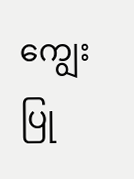ကျွေးပြု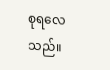စုရလေသည်။